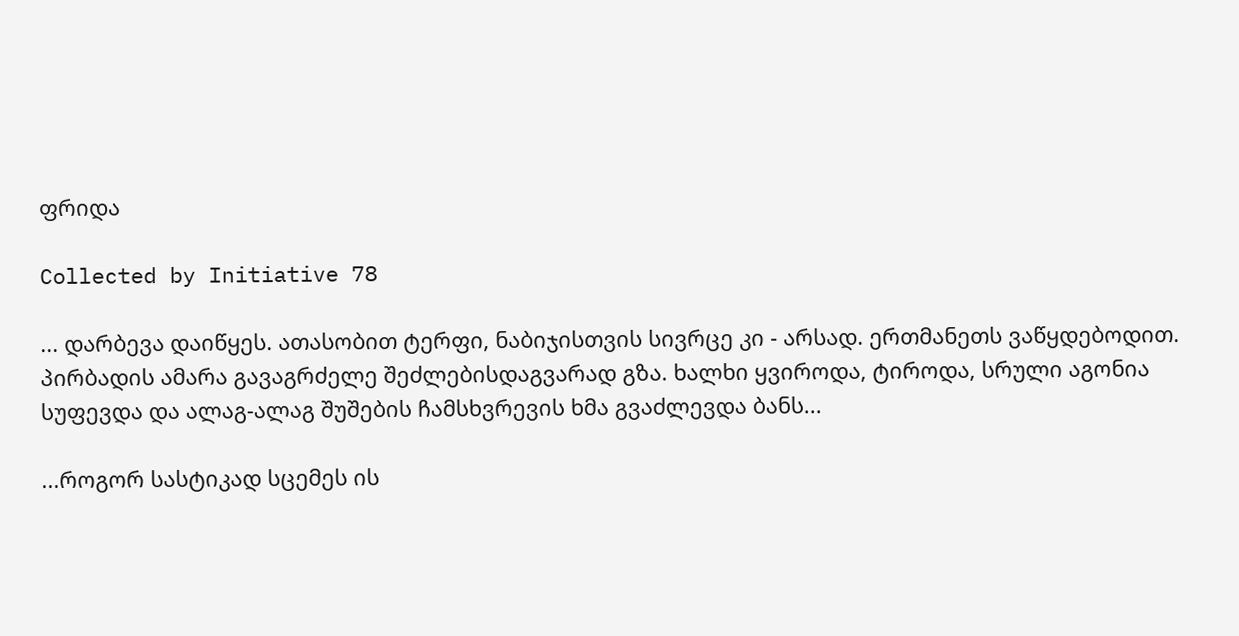ფრიდა

Collected by Initiative 78

... დარბევა დაიწყეს. ათასობით ტერფი, ნაბიჯისთვის სივრცე კი - არსად. ერთმანეთს ვაწყდებოდით. პირბადის ამარა გავაგრძელე შეძლებისდაგვარად გზა. ხალხი ყვიროდა, ტიროდა, სრული აგონია სუფევდა და ალაგ-ალაგ შუშების ჩამსხვრევის ხმა გვაძლევდა ბანს...

...როგორ სასტიკად სცემეს ის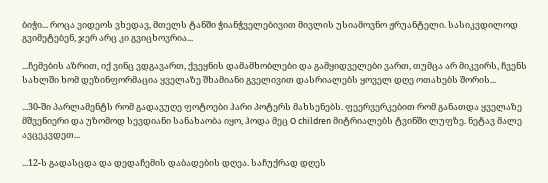ბიჭი... როცა ვიდეოს ვხედავ, მთელს ტანში ჭიანჭველებივით მივლის უსიამოვნო ჟრუანტელი. სასიკვდილოდ გვიმეტებენ, ჯერ არც კი გვიცხოვრია...

...ჩემების აზრით, იქ ვინც ვდგავართ, ქვეყნის დამამხობლები და გამყიდველები ვართ, თუმცა არ მიკვირს, ჩვენს სახლში ხომ დეზინფორმაცია ყველაზე შხამიანი გველივით დასრიალებს ყოველ დღე ოთახებს შორის...

...30-ში პარლამენტს რომ გადავუღე ფოტოები ჰარი პოტერს მახსენებს. ფეერვერკებით რომ განათდა ყველაზე მშვენიერი და უზომოდ სევდიანი სანახაობა იყო, ჰოდა მეც O children მიტრიალებს ტვინში ლუფზე. ნეტავ მალე ავცეკვდეთ...

...12-ს გადასცდა და დედაჩემის დაბადების დღეა. საჩუქრად დღეს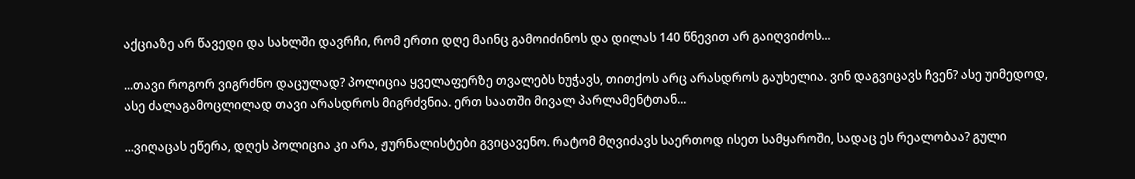აქციაზე არ წავედი და სახლში დავრჩი, რომ ერთი დღე მაინც გამოიძინოს და დილას 140 წნევით არ გაიღვიძოს...

...თავი როგორ ვიგრძნო დაცულად? პოლიცია ყველაფერზე თვალებს ხუჭავს, თითქოს არც არასდროს გაუხელია. ვინ დაგვიცავს ჩვენ? ასე უიმედოდ, ასე ძალაგამოცლილად თავი არასდროს მიგრძვნია. ერთ საათში მივალ პარლამენტთან...

...ვიღაცას ეწერა, დღეს პოლიცია კი არა, ჟურნალისტები გვიცავენო. რატომ მღვიძავს საერთოდ ისეთ სამყაროში, სადაც ეს რეალობაა? გული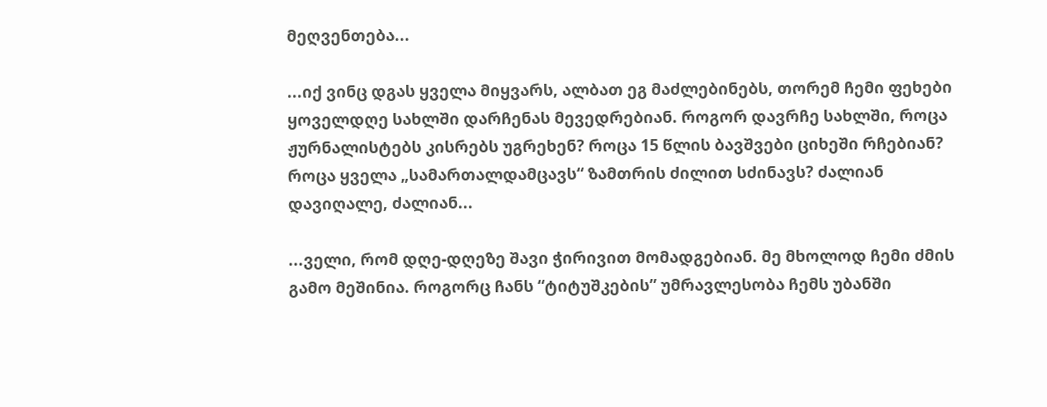მეღვენთება...

...იქ ვინც დგას ყველა მიყვარს, ალბათ ეგ მაძლებინებს, თორემ ჩემი ფეხები ყოველდღე სახლში დარჩენას მევედრებიან. როგორ დავრჩე სახლში, როცა ჟურნალისტებს კისრებს უგრეხენ? როცა 15 წლის ბავშვები ციხეში რჩებიან? როცა ყველა „სამართალდამცავს“ ზამთრის ძილით სძინავს? ძალიან დავიღალე, ძალიან...

...ველი, რომ დღე-დღეზე შავი ჭირივით მომადგებიან. მე მხოლოდ ჩემი ძმის გამო მეშინია. როგორც ჩანს “ტიტუშკების” უმრავლესობა ჩემს უბანში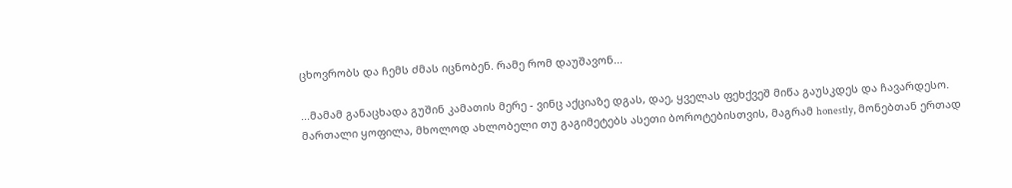ცხოვრობს და ჩემს ძმას იცნობენ. რამე რომ დაუშავონ...

...მამამ განაცხადა გუშინ კამათის მერე - ვინც აქციაზე დგას, დაე, ყველას ფეხქვეშ მიწა გაუსკდეს და ჩავარდესო. მართალი ყოფილა, მხოლოდ ახლობელი თუ გაგიმეტებს ასეთი ბოროტებისთვის, მაგრამ honestly, მონებთან ერთად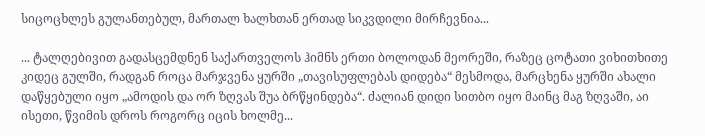სიცოცხლეს გულანთებულ, მართალ ხალხთან ერთად სიკვდილი მირჩევნია...

... ტალღებივით გადასცემდნენ საქართველოს ჰიმნს ერთი ბოლოდან მეორეში, რაზეც ცოტათი ვიხითხითე კიდეც გულში, რადგან როცა მარჯვენა ყურში „თავისუფლებას დიდება“ მესმოდა, მარცხენა ყურში ახალი დაწყებული იყო „ამოდის და ორ ზღვას შუა ბრწყინდება“. ძალიან დიდი სითბო იყო მაინც მაგ ზღვაში, აი ისეთი, წვიმის დროს როგორც იცის ხოლმე...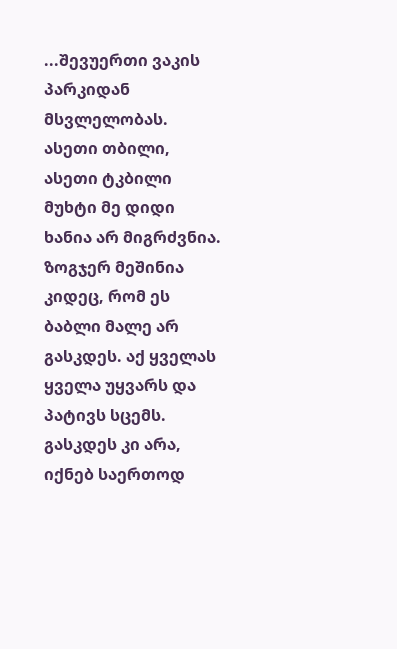...შევუერთი ვაკის პარკიდან მსვლელობას. ასეთი თბილი, ასეთი ტკბილი მუხტი მე დიდი ხანია არ მიგრძვნია. ზოგჯერ მეშინია კიდეც, რომ ეს ბაბლი მალე არ გასკდეს. აქ ყველას ყველა უყვარს და პატივს სცემს. გასკდეს კი არა, იქნებ საერთოდ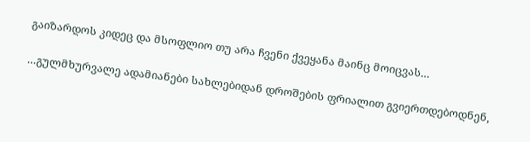გაიზარდოს კიდეც და მსოფლიო თუ არა ჩვენი ქვეყანა მაინც მოიცვას...

...გულმხურვალე ადამიანები სახლებიდან დროშების ფრიალით გვიერთდებოდნენ,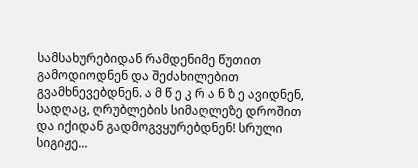სამსახურებიდან რამდენიმე წუთით გამოდიოდნენ და შეძახილებით გვამხნევებდნენ. ა მ წ ე კ რ ა ნ ზ ე ავიდნენ, სადღაც, ღრუბლების სიმაღლეზე დროშით და იქიდან გადმოგვყურებდნენ! სრული სიგიჟე...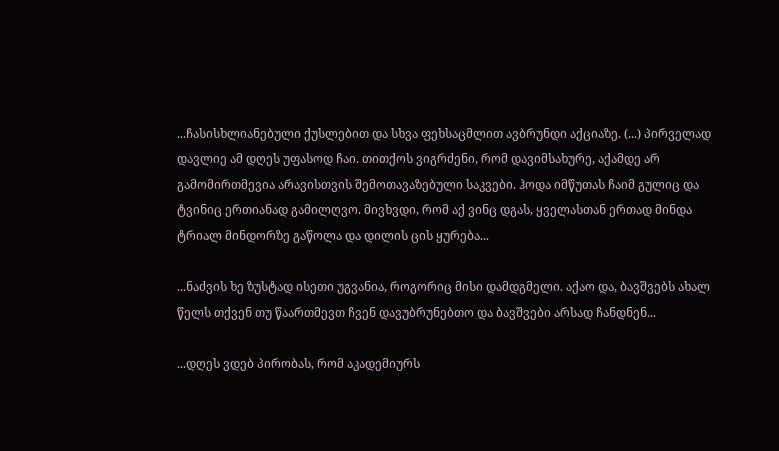...ჩასისხლიანებული ქუსლებით და სხვა ფეხსაცმლით ავბრუნდი აქციაზე. (...) პირველად დავლიე ამ დღეს უფასოდ ჩაი. თითქოს ვიგრძენი, რომ დავიმსახურე, აქამდე არ გამომირთმევია არავისთვის შემოთავაზებული საკვები. ჰოდა იმწუთას ჩაიმ გულიც და ტვინიც ერთიანად გამილღვო. მივხვდი, რომ აქ ვინც დგას, ყველასთან ერთად მინდა ტრიალ მინდორზე გაწოლა და დილის ცის ყურება...

...ნაძვის ხე ზუსტად ისეთი უგვანია, როგორიც მისი დამდგმელი. აქაო და, ბავშვებს ახალ წელს თქვენ თუ წაართმევთ ჩვენ დავუბრუნებთო და ბავშვები არსად ჩანდნენ...

...დღეს ვდებ პირობას, რომ აკადემიურს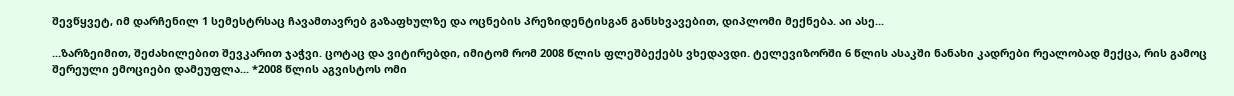შევწყვეტ, იმ დარჩენილ 1 სემესტრსაც ჩავამთავრებ გაზაფხულზე და ოცნების პრეზიდენტისგან განსხვავებით, დიპლომი მექნება. აი ასე...

...ზარზეიმით, შეძახილებით შევკარით ჯაჭვი. ცოტაც და ვიტირებდი, იმიტომ რომ 2008 წლის ფლეშბექებს ვხედავდი. ტელევიზორში 6 წლის ასაკში ნანახი კადრები რეალობად მექცა, რის გამოც შერეული ემოციები დამეუფლა... *2008 წლის აგვისტოს ომი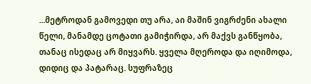...მეტროდან გამოვედი თუ არა, აი მაშინ ვიგრძენი ახალი წელი, მანამდე ცოტათი გამიჭირდა, არ მაქვს განწყობა, თანაც ისედაც არ მიყვარს. ყველა მღეროდა და იღიმოდა, დიდიც და პატარაც. სუფრაზეც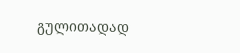გულითადად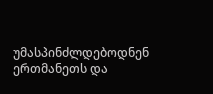უმასპინძლდებოდნენ ერთმანეთს და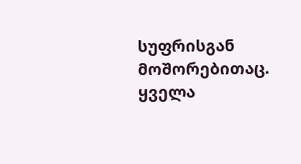სუფრისგან მოშორებითაც. ყველა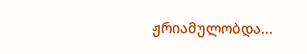ჟრიამულობდა...